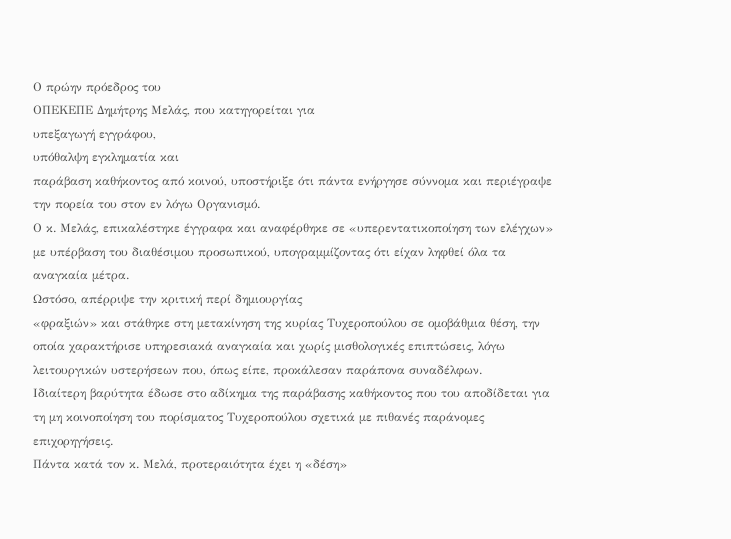Ο πρώην πρόεδρος του
ΟΠΕΚΕΠΕ Δημήτρης Μελάς, που κατηγορείται για
υπεξαγωγή εγγράφου,
υπόθαλψη εγκληματία και
παράβαση καθήκοντος από κοινού, υποστήριξε ότι πάντα ενήργησε σύννομα και περιέγραψε την πορεία του στον εν λόγω Οργανισμό.
Ο κ. Μελάς, επικαλέστηκε έγγραφα και αναφέρθηκε σε «υπερεντατικοποίηση των ελέγχων» με υπέρβαση του διαθέσιμου προσωπικού, υπογραμμίζοντας ότι είχαν ληφθεί όλα τα αναγκαία μέτρα.
Ωστόσο, απέρριψε την κριτική περί δημιουργίας
«φραξιών» και στάθηκε στη μετακίνηση της κυρίας Τυχεροπούλου σε ομοβάθμια θέση, την οποία χαρακτήρισε υπηρεσιακά αναγκαία και χωρίς μισθολογικές επιπτώσεις, λόγω λειτουργικών υστερήσεων που, όπως είπε, προκάλεσαν παράπονα συναδέλφων.
Ιδιαίτερη βαρύτητα έδωσε στο αδίκημα της παράβασης καθήκοντος που του αποδίδεται για τη μη κοινοποίηση του πορίσματος Τυχεροπούλου σχετικά με πιθανές παράνομες επιχορηγήσεις.
Πάντα κατά τον κ. Μελά, προτεραιότητα έχει η «δέση»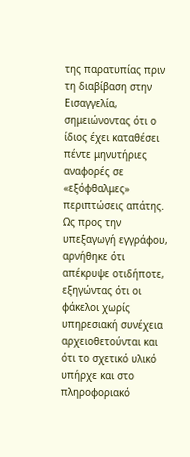της παρατυπίας πριν τη διαβίβαση στην Εισαγγελία, σημειώνοντας ότι ο ίδιος έχει καταθέσει πέντε μηνυτήριες αναφορές σε «εξόφθαλμες»
περιπτώσεις απάτης.
Ως προς την υπεξαγωγή εγγράφου,
αρνήθηκε ότι απέκρυψε οτιδήποτε, εξηγώντας ότι οι φάκελοι χωρίς υπηρεσιακή συνέχεια αρχειοθετούνται και ότι το σχετικό υλικό υπήρχε και στο πληροφοριακό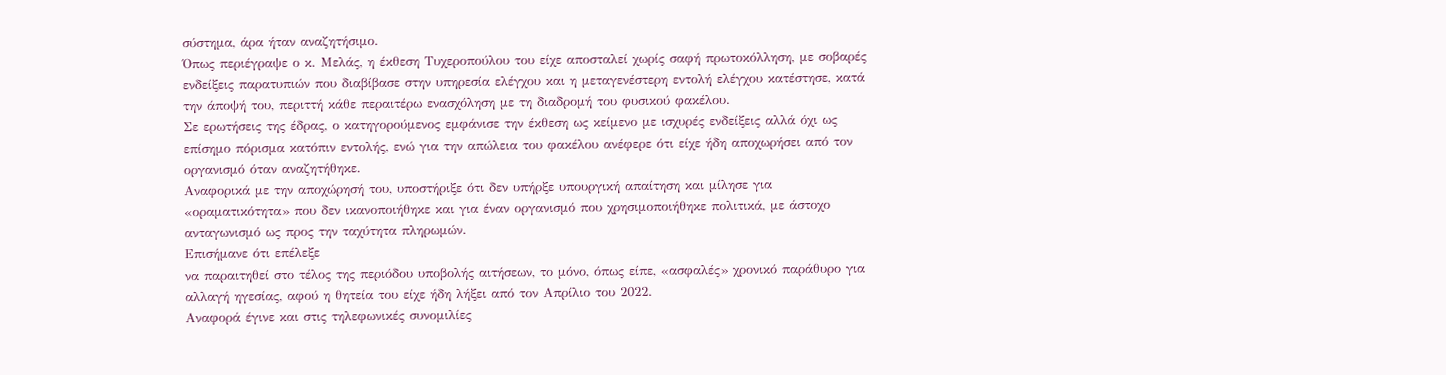σύστημα, άρα ήταν αναζητήσιμο.
Όπως περιέγραψε ο κ. Μελάς, η έκθεση Τυχεροπούλου του είχε αποσταλεί χωρίς σαφή πρωτοκόλληση, με σοβαρές ενδείξεις παρατυπιών που διαβίβασε στην υπηρεσία ελέγχου και η μεταγενέστερη εντολή ελέγχου κατέστησε, κατά την άποψή του, περιττή κάθε περαιτέρω ενασχόληση με τη διαδρομή του φυσικού φακέλου.
Σε ερωτήσεις της έδρας, ο κατηγορούμενος εμφάνισε την έκθεση ως κείμενο με ισχυρές ενδείξεις αλλά όχι ως επίσημο πόρισμα κατόπιν εντολής, ενώ για την απώλεια του φακέλου ανέφερε ότι είχε ήδη αποχωρήσει από τον οργανισμό όταν αναζητήθηκε.
Αναφορικά με την αποχώρησή του, υποστήριξε ότι δεν υπήρξε υπουργική απαίτηση και μίλησε για «οραματικότητα» που δεν ικανοποιήθηκε και για έναν οργανισμό που χρησιμοποιήθηκε πολιτικά, με άστοχο ανταγωνισμό ως προς την ταχύτητα πληρωμών.
Επισήμανε ότι επέλεξε
να παραιτηθεί στο τέλος της περιόδου υποβολής αιτήσεων, το μόνο, όπως είπε, «ασφαλές» χρονικό παράθυρο για αλλαγή ηγεσίας, αφού η θητεία του είχε ήδη λήξει από τον Απρίλιο του 2022.
Αναφορά έγινε και στις τηλεφωνικές συνομιλίες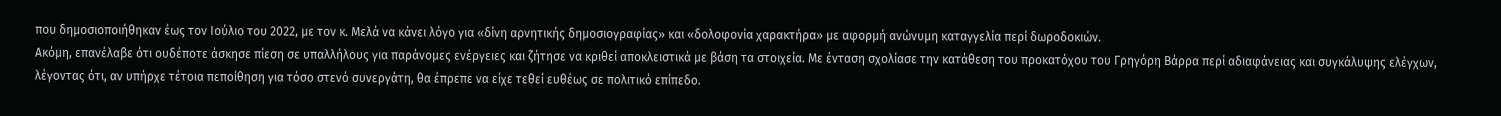που δημοσιοποιήθηκαν έως τον Ιούλιο του 2022, με τον κ. Μελά να κάνει λόγο για «δίνη αρνητικής δημοσιογραφίας» και «δολοφονία χαρακτήρα» με αφορμή ανώνυμη καταγγελία περί δωροδοκιών.
Ακόμη, επανέλαβε ότι ουδέποτε άσκησε πίεση σε υπαλλήλους για παράνομες ενέργειες και ζήτησε να κριθεί αποκλειστικά με βάση τα στοιχεία. Με ένταση σχολίασε την κατάθεση του προκατόχου του Γρηγόρη Βάρρα περί αδιαφάνειας και συγκάλυψης ελέγχων, λέγοντας ότι, αν υπήρχε τέτοια πεποίθηση για τόσο στενό συνεργάτη, θα έπρεπε να είχε τεθεί ευθέως σε πολιτικό επίπεδο.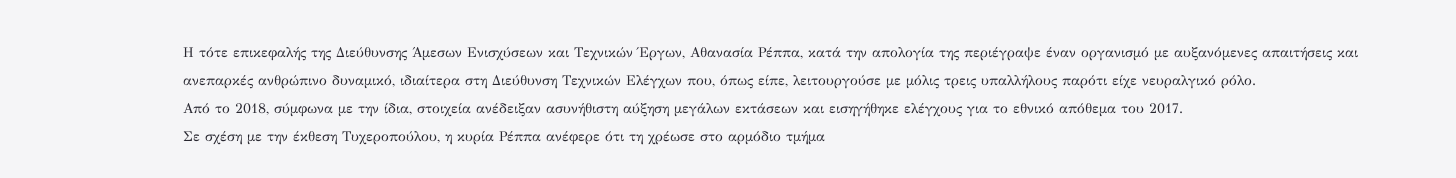Η τότε επικεφαλής της Διεύθυνσης Άμεσων Ενισχύσεων και Τεχνικών Έργων, Αθανασία Ρέππα, κατά την απολογία της περιέγραψε έναν οργανισμό με αυξανόμενες απαιτήσεις και ανεπαρκές ανθρώπινο δυναμικό, ιδιαίτερα στη Διεύθυνση Τεχνικών Ελέγχων που, όπως είπε, λειτουργούσε με μόλις τρεις υπαλλήλους παρότι είχε νευραλγικό ρόλο.
Από το 2018, σύμφωνα με την ίδια, στοιχεία ανέδειξαν ασυνήθιστη αύξηση μεγάλων εκτάσεων και εισηγήθηκε ελέγχους για το εθνικό απόθεμα του 2017.
Σε σχέση με την έκθεση Τυχεροπούλου, η κυρία Ρέππα ανέφερε ότι τη χρέωσε στο αρμόδιο τμήμα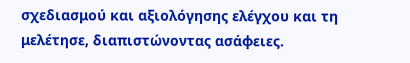σχεδιασμού και αξιολόγησης ελέγχου και τη μελέτησε, διαπιστώνοντας ασάφειες.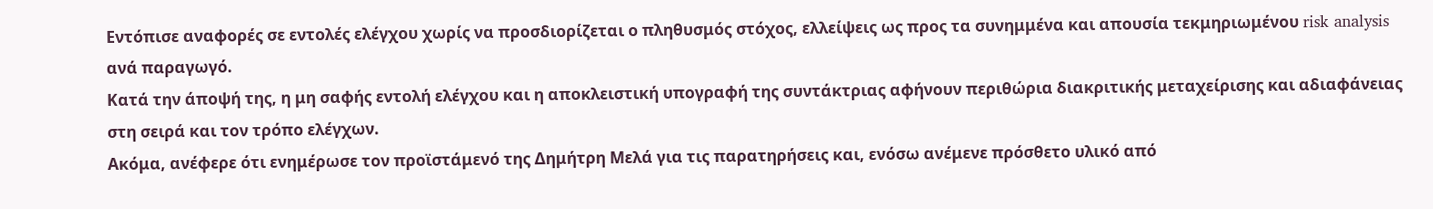Εντόπισε αναφορές σε εντολές ελέγχου χωρίς να προσδιορίζεται ο πληθυσμός στόχος, ελλείψεις ως προς τα συνημμένα και απουσία τεκμηριωμένου risk analysis ανά παραγωγό.
Κατά την άποψή της, η μη σαφής εντολή ελέγχου και η αποκλειστική υπογραφή της συντάκτριας αφήνουν περιθώρια διακριτικής μεταχείρισης και αδιαφάνειας στη σειρά και τον τρόπο ελέγχων.
Ακόμα, ανέφερε ότι ενημέρωσε τον προϊστάμενό της Δημήτρη Μελά για τις παρατηρήσεις και, ενόσω ανέμενε πρόσθετο υλικό από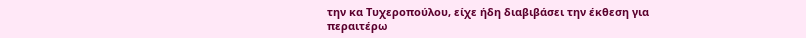την κα Τυχεροπούλου, είχε ήδη διαβιβάσει την έκθεση για περαιτέρω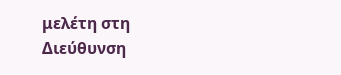μελέτη στη Διεύθυνση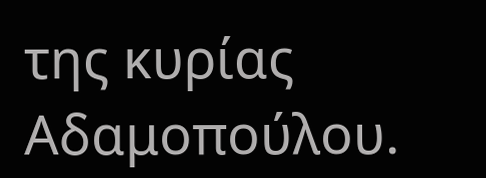της κυρίας Αδαμοπούλου.